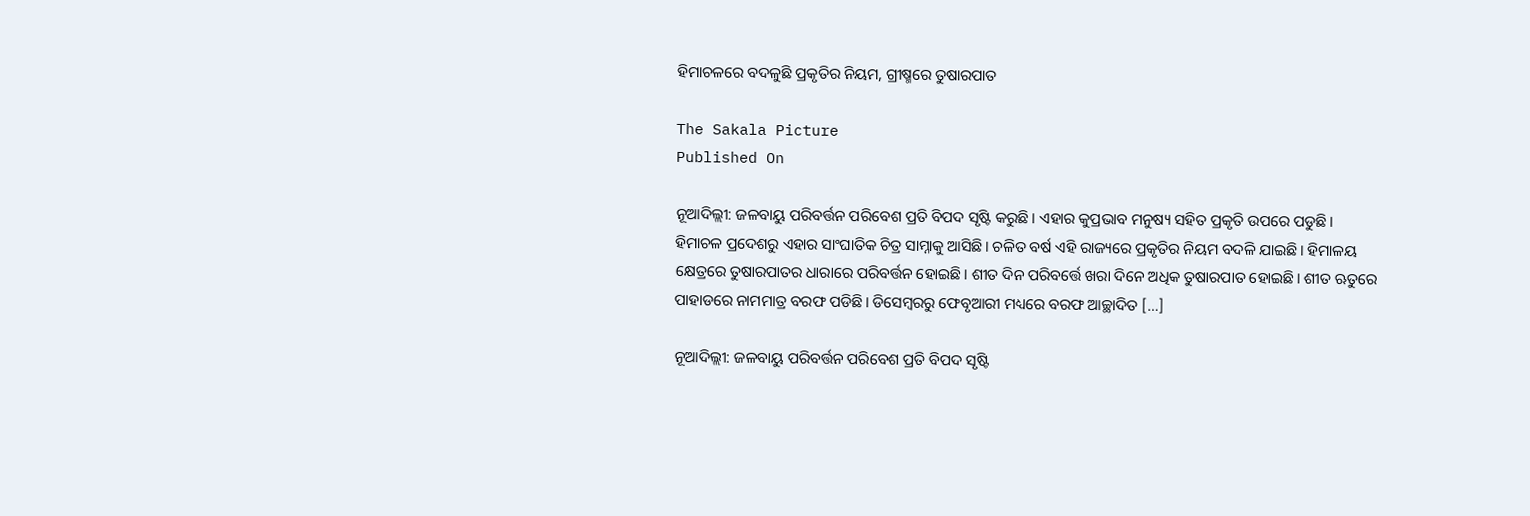ହିମାଚଳରେ ବଦଳୁଛି ପ୍ରକୃତିର ନିୟମ, ଗ୍ରୀଷ୍ମରେ ତୁଷାରପାତ

The Sakala Picture
Published On

ନୂଆଦିଲ୍ଲୀ: ଜଳବାୟୁ ପରିବର୍ତ୍ତନ ପରିବେଶ ପ୍ରତି ବିପଦ ସୃଷ୍ଟି କରୁଛି। ଏହାର କୁପ୍ରଭାବ ମନୁଷ୍ୟ ସହିତ ପ୍ରକୃତି ଉପରେ ପଡୁଛି। ହିମାଚଳ ପ୍ରଦେଶରୁ ଏହାର ସାଂଘାତିକ ଚିତ୍ର ସାମ୍ନାକୁ ଆସିଛି। ଚଳିତ ବର୍ଷ ଏହି ରାଜ୍ୟରେ ପ୍ରକୃତିର ନିୟମ ବଦଳି ଯାଇଛି। ହିମାଳୟ କ୍ଷେତ୍ରରେ ତୁଷାରପାତର ଧାରାରେ ପରିବର୍ତ୍ତନ ହୋଇଛି। ଶୀତ ଦିନ ପରିବର୍ତ୍ତେ ଖରା ଦିନେ ଅଧିକ ତୁଷାରପାତ ହୋଇଛି। ଶୀତ ଋତୁରେ ପାହାଡରେ ନାମମାତ୍ର ବରଫ ପଡିଛି। ଡିସେମ୍ବରରୁ ଫେବୃଆରୀ ମଧ୍ୟରେ ବରଫ ଆଚ୍ଛାଦିତ […]

ନୂଆଦିଲ୍ଲୀ: ଜଳବାୟୁ ପରିବର୍ତ୍ତନ ପରିବେଶ ପ୍ରତି ବିପଦ ସୃଷ୍ଟି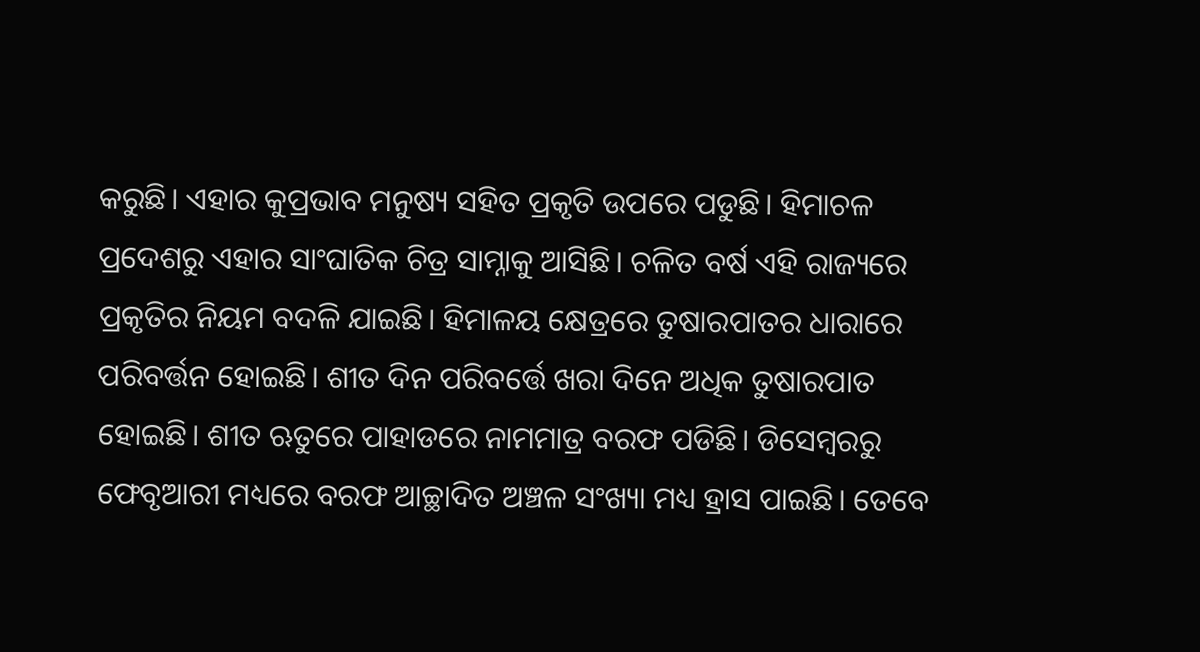କରୁଛି। ଏହାର କୁପ୍ରଭାବ ମନୁଷ୍ୟ ସହିତ ପ୍ରକୃତି ଉପରେ ପଡୁଛି। ହିମାଚଳ ପ୍ରଦେଶରୁ ଏହାର ସାଂଘାତିକ ଚିତ୍ର ସାମ୍ନାକୁ ଆସିଛି। ଚଳିତ ବର୍ଷ ଏହି ରାଜ୍ୟରେ ପ୍ରକୃତିର ନିୟମ ବଦଳି ଯାଇଛି। ହିମାଳୟ କ୍ଷେତ୍ରରେ ତୁଷାରପାତର ଧାରାରେ ପରିବର୍ତ୍ତନ ହୋଇଛି। ଶୀତ ଦିନ ପରିବର୍ତ୍ତେ ଖରା ଦିନେ ଅଧିକ ତୁଷାରପାତ ହୋଇଛି। ଶୀତ ଋତୁରେ ପାହାଡରେ ନାମମାତ୍ର ବରଫ ପଡିଛି। ଡିସେମ୍ବରରୁ ଫେବୃଆରୀ ମଧ୍ୟରେ ବରଫ ଆଚ୍ଛାଦିତ ଅଞ୍ଚଳ ସଂଖ୍ୟା ମଧ୍ୟ ହ୍ରାସ ପାଇଛି। ତେବେ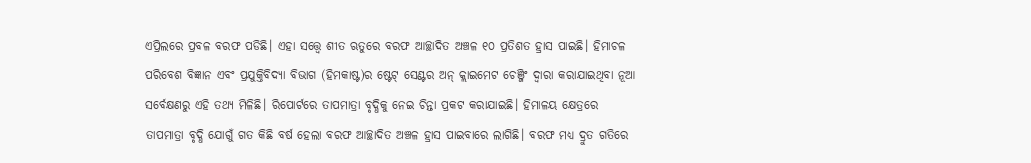ଏପ୍ରିଲରେ ପ୍ରବଳ ବରଫ ପଡିଛି। ଏହା ସତ୍ତ୍ବେ ଶୀତ ଋତୁରେ ବରଫ ଆଚ୍ଛାଦିତ ଅଞ୍ଚଳ ୧୦ ପ୍ରତିଶତ ହ୍ରାସ ପାଇଛି। ହିମାଚଳ ପରିବେଶ ବିଜ୍ଞାନ ଏବଂ ପ୍ରଯୁକ୍ତିବିଦ୍ୟା ବିଭାଗ (ହିମକାଷ୍ଟ)ର ଷ୍ଟେଟ୍‌ ସେଣ୍ଟର ଅନ୍‌ କ୍ଲାଇମେଟ ଚେଞ୍ଜିଂ ଦ୍ବାରା କରାଯାଇଥିବା ନୂଆ ସର୍ବେକ୍ଷଣରୁ ଏହି ତଥ୍ୟ ମିଳିଛି। ରିପୋର୍ଟରେ ତାପମାତ୍ରା ବୃଦ୍ଧିକୁ ନେଇ ଚିନ୍ତା ପ୍ରକଟ କରାଯାଇଛି। ହିମାଳୟ କ୍ଷେତ୍ରରେ ତାପମାତ୍ରା ବୃଦ୍ଧି ଯୋଗୁଁ ଗତ କିଛି ବର୍ଷ ହେଲା ବରଫ ଆଚ୍ଛାଦିତ ଅଞ୍ଚଳ ହ୍ରାସ ପାଇବାରେ ଲାଗିଛି। ବରଫ ମଧ୍ୟ ଦ୍ରୁତ ଗତିରେ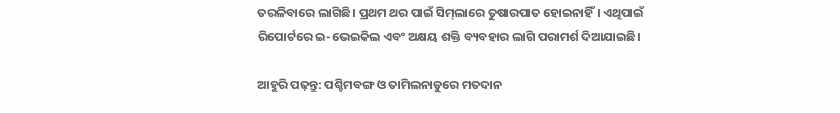ତରଳିବାରେ ଲାଗିଛି। ପ୍ରଥମ ଥର ପାଇଁ ସିମ୍‌ଲାରେ ତୁଷାରପାତ ହୋଇନାହିଁ। ଏଥିପାଇଁ ରିପୋର୍ଟରେ ଇ-ଭେଇକିଲ ଏବଂ ଅକ୍ଷୟ ଶକ୍ତି ବ୍ୟବହାର ଲାଗି ପରାମର୍ଶ ଦିଆଯାଇଛି।

ଆହୁରି ପଢ଼ନ୍ତୁ: ପଶ୍ଚିମବଙ୍ଗ ଓ ତାମିଲନାଡୁରେ ମତଦାନ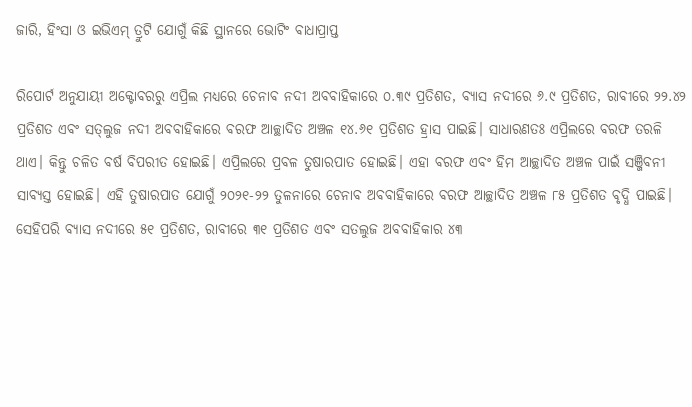ଜାରି, ହିଂସା ଓ ଇଭିଏମ୍ ତ୍ରୁଟି ଯୋଗୁଁ କିଛି ସ୍ଥାନରେ ଭୋଟିଂ ବାଧାପ୍ରାପ୍ତ

ରିପୋର୍ଟ ଅନୁଯାୟୀ ଅକ୍ଟୋବରରୁ ଏପ୍ରିଲ ମଧ୍ୟରେ ଚେନାବ ନଦୀ ଅବବାହିକାରେ ୦.୩୯ ପ୍ରତିଶତ, ବ୍ୟାସ ନଦୀରେ ୬.୯ ପ୍ରତିଶତ, ରାବୀରେ ୨୨.୪୨ ପ୍ରତିଶତ ଏବଂ ସତ୍‌ଲୁଜ ନଦୀ ଅବବାହିକାରେ ବରଫ ଆଚ୍ଛାଦିତ ଅଞ୍ଚଳ ୧୪.୬୧ ପ୍ରତିଶତ ହ୍ରାସ ପାଇଛି। ସାଧାରଣତଃ ଏପ୍ରିଲରେ ବରଫ ତରଳି ଥାଏ। କିନ୍ତୁ ଚଳିତ ବର୍ଷ ବିପରୀତ ହୋଇଛି। ଏପ୍ରିଲରେ ପ୍ରବଳ ତୁଷାରପାତ ହୋଇଛି। ଏହା ବରଫ ଏବଂ ହିମ ଆଚ୍ଛାଦିତ ଅଞ୍ଚଳ ପାଇଁ ସଞ୍ଜିବନୀ ସାବ୍ୟସ୍ତ ହୋଇଛି। ଏହି ତୁଷାରପାତ ଯୋଗୁଁ ୨୦୨୧-୨୨ ତୁଳନାରେ ଚେନାବ ଅବବାହିକାରେ ବରଫ ଆଚ୍ଛାଦିତ ଅଞ୍ଚଳ ୮୫ ପ୍ରତିଶତ ବୃଦ୍ଧି ପାଇଛି। ସେହିପରି ବ୍ୟାସ ନଦୀରେ ୫୧ ପ୍ରତିଶତ, ରାବୀରେ ୩୧ ପ୍ରତିଶତ ଏବଂ ସତଲୁଜ ଅବବାହିକାର ୪୩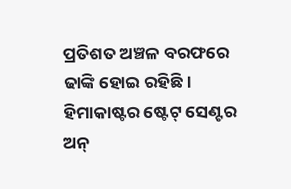ପ୍ରତିଶତ ଅଞ୍ଚଳ ବରଫରେ ଢାଙ୍କି ହୋଇ ରହିଛି। ହିମାକାଷ୍ଟର ଷ୍ଟେଟ୍‌ ସେଣ୍ଟର ଅନ୍‌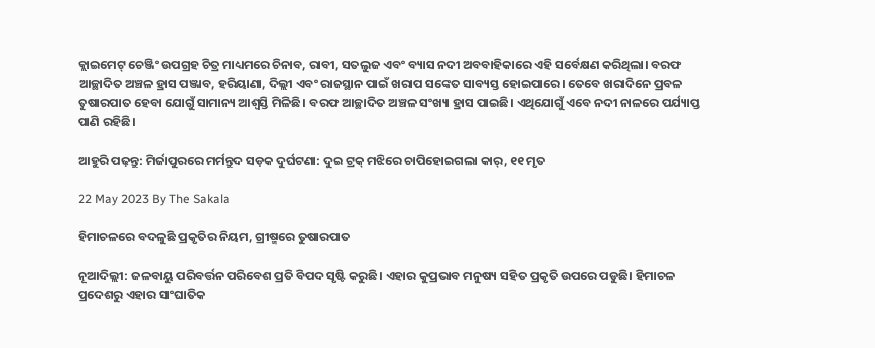କ୍ଲାଇମେଟ୍‌ ଚେଞ୍ଜିଂ ଉପଗ୍ରହ ଚିତ୍ର ମାଧ୍ୟମରେ ଚିନାବ, ରାବୀ, ସତଲୁଜ ଏବଂ ବ୍ୟାସ ନଦୀ ଅବବାହିକାରେ ଏହି ସର୍ବେକ୍ଷଣ କରିଥିଲା। ବରଫ ଆଚ୍ଛାଦିତ ଅଞ୍ଚଳ ହ୍ରାସ ପଞ୍ଜାବ, ହରିୟାଣା, ଦିଲ୍ଲୀ ଏବଂ ରାଜସ୍ଥାନ ପାଇଁ ଖରାପ ସଙ୍କେତ ସାବ୍ୟସ୍ତ ହୋଇପାରେ। ତେବେ ଖରାଦିନେ ପ୍ରବଳ ତୁଷାରପାତ ହେବା ଯୋଗୁଁ ସାମାନ୍ୟ ଆଶ୍ବସ୍ତି ମିଳିଛି। ବରଫ ଆଚ୍ଛାଦିତ ଅଞ୍ଚଳ ସଂଖ୍ୟା ହ୍ରାସ ପାଇଛି। ଏଥିଯୋଗୁଁ ଏବେ ନଦୀ ନାଳରେ ପର୍ଯ୍ୟାପ୍ତ ପାଣି ରହିଛି।

ଆହୁରି ପଢ଼ନ୍ତୁ: ମିର୍ଜାପୁରରେ ମର୍ମନ୍ତୁଦ ସଡ଼କ ଦୁର୍ଘଟଣା: ଦୁଇ ଟ୍ରକ୍ ମଝିରେ ଚାପିହୋଇଗଲା କାର୍, ୧୧ ମୃତ

22 May 2023 By The Sakala

ହିମାଚଳରେ ବଦଳୁଛି ପ୍ରକୃତିର ନିୟମ, ଗ୍ରୀଷ୍ମରେ ତୁଷାରପାତ

ନୂଆଦିଲ୍ଲୀ: ଜଳବାୟୁ ପରିବର୍ତ୍ତନ ପରିବେଶ ପ୍ରତି ବିପଦ ସୃଷ୍ଟି କରୁଛି। ଏହାର କୁପ୍ରଭାବ ମନୁଷ୍ୟ ସହିତ ପ୍ରକୃତି ଉପରେ ପଡୁଛି। ହିମାଚଳ ପ୍ରଦେଶରୁ ଏହାର ସାଂଘାତିକ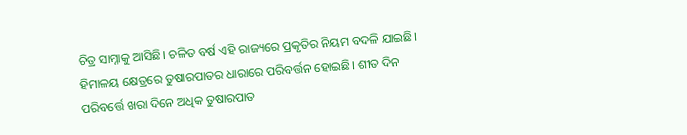ଚିତ୍ର ସାମ୍ନାକୁ ଆସିଛି। ଚଳିତ ବର୍ଷ ଏହି ରାଜ୍ୟରେ ପ୍ରକୃତିର ନିୟମ ବଦଳି ଯାଇଛି। ହିମାଳୟ କ୍ଷେତ୍ରରେ ତୁଷାରପାତର ଧାରାରେ ପରିବର୍ତ୍ତନ ହୋଇଛି। ଶୀତ ଦିନ ପରିବର୍ତ୍ତେ ଖରା ଦିନେ ଅଧିକ ତୁଷାରପାତ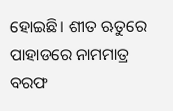ହୋଇଛି। ଶୀତ ଋତୁରେ ପାହାଡରେ ନାମମାତ୍ର ବରଫ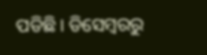ପଡିଛି। ଡିସେମ୍ବରରୁ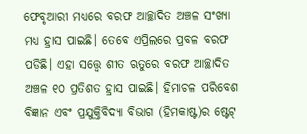ଫେବୃଆରୀ ମଧ୍ୟରେ ବରଫ ଆଚ୍ଛାଦିତ ଅଞ୍ଚଳ ସଂଖ୍ୟା ମଧ୍ୟ ହ୍ରାସ ପାଇଛି। ତେବେ ଏପ୍ରିଲରେ ପ୍ରବଳ ବରଫ ପଡିଛି। ଏହା ସତ୍ତ୍ବେ ଶୀତ ଋତୁରେ ବରଫ ଆଚ୍ଛାଦିତ ଅଞ୍ଚଳ ୧୦ ପ୍ରତିଶତ ହ୍ରାସ ପାଇଛି। ହିମାଚଳ ପରିବେଶ ବିଜ୍ଞାନ ଏବଂ ପ୍ରଯୁକ୍ତିବିଦ୍ୟା ବିଭାଗ (ହିମକାଷ୍ଟ)ର ଷ୍ଟେଟ୍‌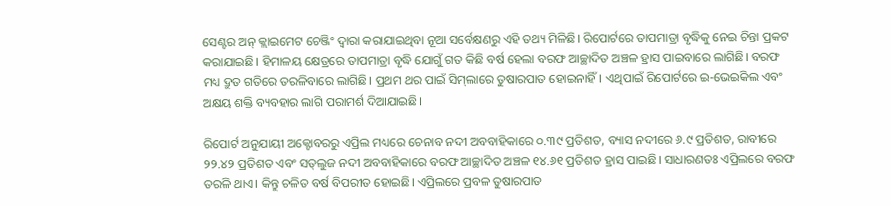ସେଣ୍ଟର ଅନ୍‌ କ୍ଲାଇମେଟ ଚେଞ୍ଜିଂ ଦ୍ବାରା କରାଯାଇଥିବା ନୂଆ ସର୍ବେକ୍ଷଣରୁ ଏହି ତଥ୍ୟ ମିଳିଛି। ରିପୋର୍ଟରେ ତାପମାତ୍ରା ବୃଦ୍ଧିକୁ ନେଇ ଚିନ୍ତା ପ୍ରକଟ କରାଯାଇଛି। ହିମାଳୟ କ୍ଷେତ୍ରରେ ତାପମାତ୍ରା ବୃଦ୍ଧି ଯୋଗୁଁ ଗତ କିଛି ବର୍ଷ ହେଲା ବରଫ ଆଚ୍ଛାଦିତ ଅଞ୍ଚଳ ହ୍ରାସ ପାଇବାରେ ଲାଗିଛି। ବରଫ ମଧ୍ୟ ଦ୍ରୁତ ଗତିରେ ତରଳିବାରେ ଲାଗିଛି। ପ୍ରଥମ ଥର ପାଇଁ ସିମ୍‌ଲାରେ ତୁଷାରପାତ ହୋଇନାହିଁ। ଏଥିପାଇଁ ରିପୋର୍ଟରେ ଇ-ଭେଇକିଲ ଏବଂ ଅକ୍ଷୟ ଶକ୍ତି ବ୍ୟବହାର ଲାଗି ପରାମର୍ଶ ଦିଆଯାଇଛି।

ରିପୋର୍ଟ ଅନୁଯାୟୀ ଅକ୍ଟୋବରରୁ ଏପ୍ରିଲ ମଧ୍ୟରେ ଚେନାବ ନଦୀ ଅବବାହିକାରେ ୦.୩୯ ପ୍ରତିଶତ, ବ୍ୟାସ ନଦୀରେ ୬.୯ ପ୍ରତିଶତ, ରାବୀରେ ୨୨.୪୨ ପ୍ରତିଶତ ଏବଂ ସତ୍‌ଲୁଜ ନଦୀ ଅବବାହିକାରେ ବରଫ ଆଚ୍ଛାଦିତ ଅଞ୍ଚଳ ୧୪.୬୧ ପ୍ରତିଶତ ହ୍ରାସ ପାଇଛି। ସାଧାରଣତଃ ଏପ୍ରିଲରେ ବରଫ ତରଳି ଥାଏ। କିନ୍ତୁ ଚଳିତ ବର୍ଷ ବିପରୀତ ହୋଇଛି। ଏପ୍ରିଲରେ ପ୍ରବଳ ତୁଷାରପାତ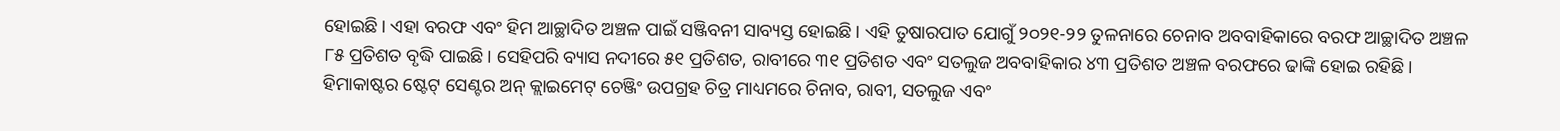ହୋଇଛି। ଏହା ବରଫ ଏବଂ ହିମ ଆଚ୍ଛାଦିତ ଅଞ୍ଚଳ ପାଇଁ ସଞ୍ଜିବନୀ ସାବ୍ୟସ୍ତ ହୋଇଛି। ଏହି ତୁଷାରପାତ ଯୋଗୁଁ ୨୦୨୧-୨୨ ତୁଳନାରେ ଚେନାବ ଅବବାହିକାରେ ବରଫ ଆଚ୍ଛାଦିତ ଅଞ୍ଚଳ ୮୫ ପ୍ରତିଶତ ବୃଦ୍ଧି ପାଇଛି। ସେହିପରି ବ୍ୟାସ ନଦୀରେ ୫୧ ପ୍ରତିଶତ, ରାବୀରେ ୩୧ ପ୍ରତିଶତ ଏବଂ ସତଲୁଜ ଅବବାହିକାର ୪୩ ପ୍ରତିଶତ ଅଞ୍ଚଳ ବରଫରେ ଢାଙ୍କି ହୋଇ ରହିଛି। ହିମାକାଷ୍ଟର ଷ୍ଟେଟ୍‌ ସେଣ୍ଟର ଅନ୍‌ କ୍ଲାଇମେଟ୍‌ ଚେଞ୍ଜିଂ ଉପଗ୍ରହ ଚିତ୍ର ମାଧ୍ୟମରେ ଚିନାବ, ରାବୀ, ସତଲୁଜ ଏବଂ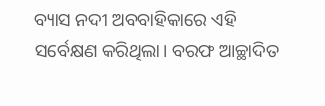ବ୍ୟାସ ନଦୀ ଅବବାହିକାରେ ଏହି ସର୍ବେକ୍ଷଣ କରିଥିଲା। ବରଫ ଆଚ୍ଛାଦିତ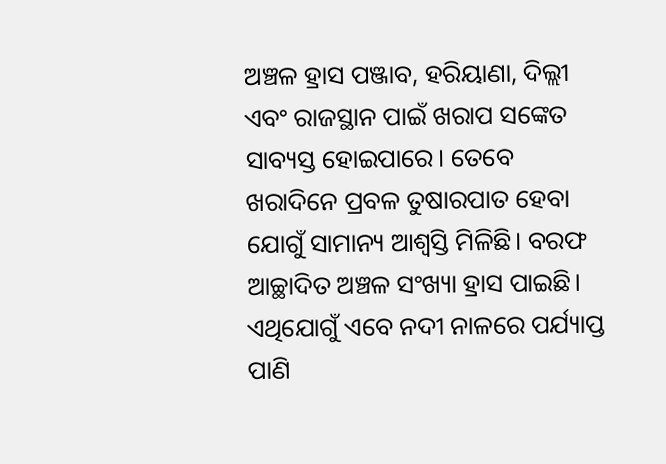ଅଞ୍ଚଳ ହ୍ରାସ ପଞ୍ଜାବ, ହରିୟାଣା, ଦିଲ୍ଲୀ ଏବଂ ରାଜସ୍ଥାନ ପାଇଁ ଖରାପ ସଙ୍କେତ ସାବ୍ୟସ୍ତ ହୋଇପାରେ। ତେବେ ଖରାଦିନେ ପ୍ରବଳ ତୁଷାରପାତ ହେବା ଯୋଗୁଁ ସାମାନ୍ୟ ଆଶ୍ବସ୍ତି ମିଳିଛି। ବରଫ ଆଚ୍ଛାଦିତ ଅଞ୍ଚଳ ସଂଖ୍ୟା ହ୍ରାସ ପାଇଛି। ଏଥିଯୋଗୁଁ ଏବେ ନଦୀ ନାଳରେ ପର୍ଯ୍ୟାପ୍ତ ପାଣି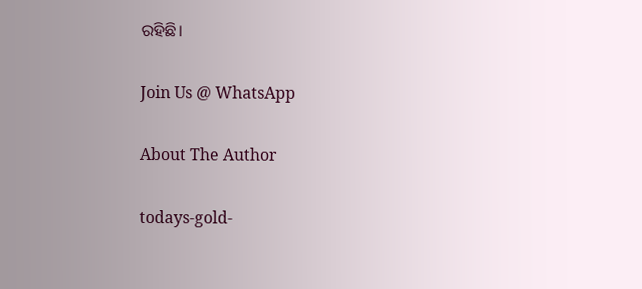ରହିଛି।

Join Us @ WhatsApp

About The Author

todays-gold-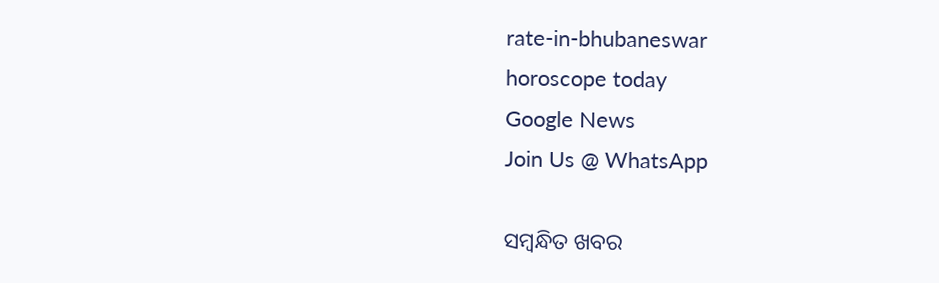rate-in-bhubaneswar
horoscope today
Google News
Join Us @ WhatsApp

ସମ୍ବନ୍ଧିତ ଖବର